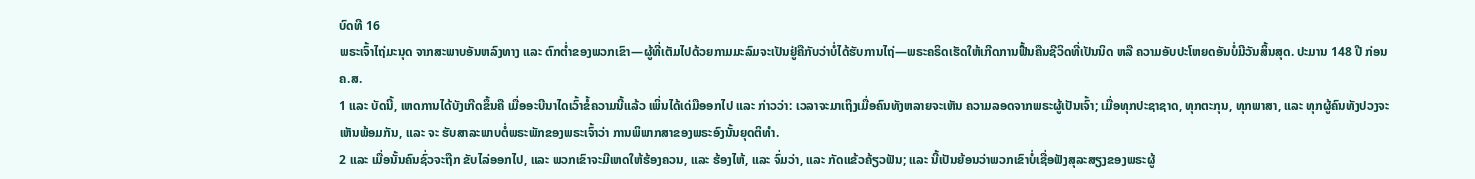ບົດທີ 16
ພຣະເຈົ້າໄຖ່ມະນຸດ ຈາກສະພາບອັນຫລົງທາງ ແລະ ຕົກຕ່ຳຂອງພວກເຂົາ—ຜູ້ທີ່ເຕັມໄປດ້ວຍກາມມະລົມຈະເປັນຢູ່ຄືກັບວ່າບໍ່ໄດ້ຮັບການໄຖ່—ພຣະຄຣິດເຮັດໃຫ້ເກີດການຟື້ນຄືນຊີວິດທີ່ເປັນນິດ ຫລື ຄວາມອັບປະໂຫຍດອັນບໍ່ມີວັນສິ້ນສຸດ. ປະມານ 148 ປີ ກ່ອນ ຄ.ສ.
1 ແລະ ບັດນີ້, ເຫດການໄດ້ບັງເກີດຂຶ້ນຄື ເມື່ອອະບີນາໄດເວົ້າຂໍ້ຄວາມນີ້ແລ້ວ ເພິ່ນໄດ້ເດ່ມືອອກໄປ ແລະ ກ່າວວ່າ: ເວລາຈະມາເຖິງເມື່ອຄົນທັງຫລາຍຈະເຫັນ ຄວາມລອດຈາກພຣະຜູ້ເປັນເຈົ້າ; ເມື່ອທຸກປະຊາຊາດ, ທຸກຕະກຸນ, ທຸກພາສາ, ແລະ ທຸກຜູ້ຄົນທັງປວງຈະເຫັນພ້ອມກັນ, ແລະ ຈະ ຮັບສາລະພາບຕໍ່ພຣະພັກຂອງພຣະເຈົ້າວ່າ ການພິພາກສາຂອງພຣະອົງນັ້ນຍຸດຕິທຳ.
2 ແລະ ເມື່ອນັ້ນຄົນຊົ່ວຈະຖືກ ຂັບໄລ່ອອກໄປ, ແລະ ພວກເຂົາຈະມີເຫດໃຫ້ຮ້ອງຄວນ, ແລະ ຮ້ອງໄຫ້, ແລະ ຈົ່ມວ່າ, ແລະ ກັດແຂ້ວຄ້ຽວຟັນ; ແລະ ນີ້ເປັນຍ້ອນວ່າພວກເຂົາບໍ່ເຊື່ອຟັງສຸລະສຽງຂອງພຣະຜູ້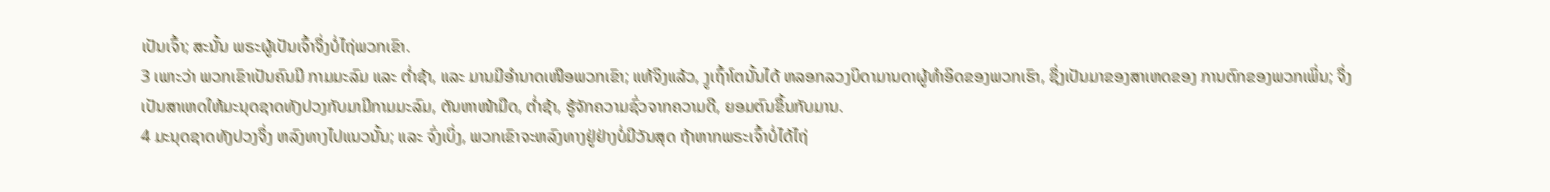ເປັນເຈົ້າ; ສະນັ້ນ ພຣະຜູ້ເປັນເຈົ້າຈຶ່ງບໍ່ໄຖ່ພວກເຂົາ.
3 ເພາະວ່າ ພວກເຂົາເປັນຄົນມີ ກາມມະລົມ ແລະ ຕ່ຳຊ້າ, ແລະ ມານມີອຳນາດເໜືອພວກເຂົາ; ແທ້ຈິງແລ້ວ, ງູເຖົ້າໂຕນັ້ນໄດ້ ຫລອກລວງບິດາມານດາຜູ້ທຳອິດຂອງພວກເຮົາ, ຊຶ່ງເປັນມາຂອງສາເຫດຂອງ ການຕົກຂອງພວກເພິ່ນ; ຈຶ່ງເປັນສາເຫດໃຫ້ມະນຸດຊາດທັງປວງກັບມາມີກາມມະລົມ, ຕັນຫາໜ້າມືດ, ຕ່ຳຊ້າ, ຮູ້ຈັກຄວາມຊົ່ວຈາກຄວາມດີ, ຍອມຕົນຂຶ້ນກັບມານ.
4 ມະນຸດຊາດທັງປວງຈຶ່ງ ຫລົງທາງໄປແນວນັ້ນ; ແລະ ຈົ່ງເບິ່ງ, ພວກເຂົາຈະຫລົງທາງຢູ່ຢ່າງບໍ່ມີວັນສຸດ ຖ້າຫາກພຣະເຈົ້າບໍ່ໄດ້ໄຖ່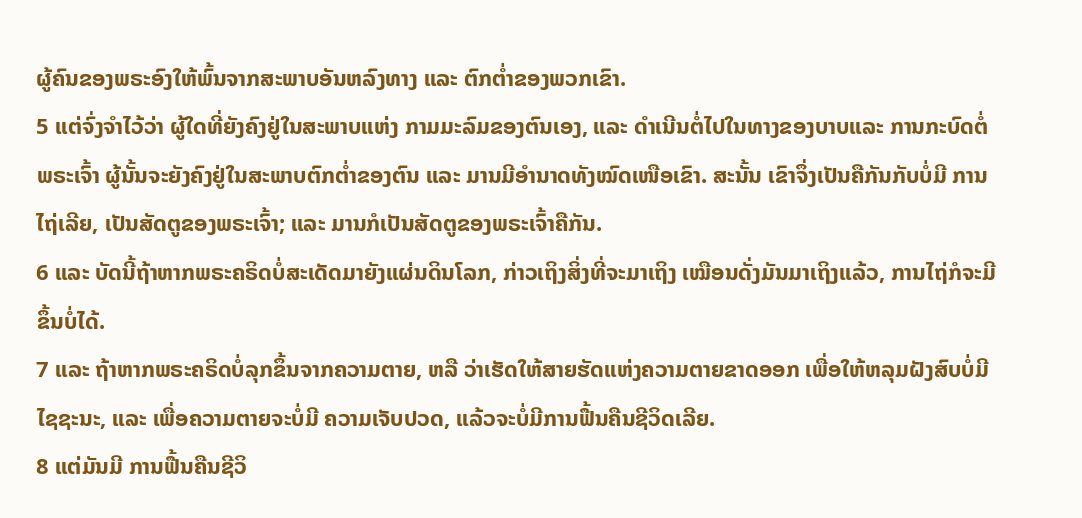ຜູ້ຄົນຂອງພຣະອົງໃຫ້ພົ້ນຈາກສະພາບອັນຫລົງທາງ ແລະ ຕົກຕ່ຳຂອງພວກເຂົາ.
5 ແຕ່ຈົ່ງຈຳໄວ້ວ່າ ຜູ້ໃດທີ່ຍັງຄົງຢູ່ໃນສະພາບແຫ່ງ ກາມມະລົມຂອງຕົນເອງ, ແລະ ດຳເນີນຕໍ່ໄປໃນທາງຂອງບາບແລະ ການກະບົດຕໍ່ພຣະເຈົ້າ ຜູ້ນັ້ນຈະຍັງຄົງຢູ່ໃນສະພາບຕົກຕ່ຳຂອງຕົນ ແລະ ມານມີອຳນາດທັງໝົດເໜືອເຂົາ. ສະນັ້ນ ເຂົາຈຶ່ງເປັນຄືກັນກັບບໍ່ມີ ການໄຖ່ເລີຍ, ເປັນສັດຕູຂອງພຣະເຈົ້າ; ແລະ ມານກໍເປັນສັດຕູຂອງພຣະເຈົ້າຄືກັນ.
6 ແລະ ບັດນີ້ຖ້າຫາກພຣະຄຣິດບໍ່ສະເດັດມາຍັງແຜ່ນດິນໂລກ, ກ່າວເຖິງສິ່ງທີ່ຈະມາເຖິງ ເໝືອນດັ່ງມັນມາເຖິງແລ້ວ, ການໄຖ່ກໍຈະມີຂຶ້ນບໍ່ໄດ້.
7 ແລະ ຖ້າຫາກພຣະຄຣິດບໍ່ລຸກຂຶ້ນຈາກຄວາມຕາຍ, ຫລື ວ່າເຮັດໃຫ້ສາຍຮັດແຫ່ງຄວາມຕາຍຂາດອອກ ເພື່ອໃຫ້ຫລຸມຝັງສົບບໍ່ມີໄຊຊະນະ, ແລະ ເພື່ອຄວາມຕາຍຈະບໍ່ມີ ຄວາມເຈັບປວດ, ແລ້ວຈະບໍ່ມີການຟື້ນຄືນຊີວິດເລີຍ.
8 ແຕ່ມັນມີ ການຟື້ນຄືນຊີວິ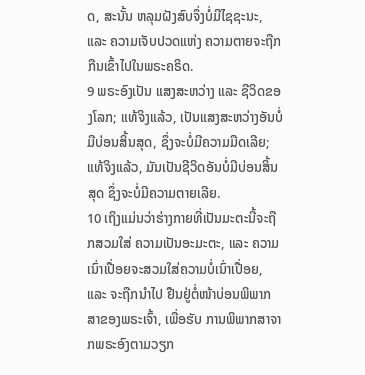ດ, ສະນັ້ນ ຫລຸມຝັງສົບຈຶ່ງບໍ່ມີໄຊຊະນະ, ແລະ ຄວາມເຈັບປວດແຫ່ງ ຄວາມຕາຍຈະຖືກກືນເຂົ້າໄປໃນພຣະຄຣິດ.
9 ພຣະອົງເປັນ ແສງສະຫວ່າງ ແລະ ຊີວິດຂອງໂລກ; ແທ້ຈິງແລ້ວ, ເປັນແສງສະຫວ່າງອັນບໍ່ມີບ່ອນສິ້ນສຸດ, ຊຶ່ງຈະບໍ່ມີຄວາມມືດເລີຍ; ແທ້ຈິງແລ້ວ, ມັນເປັນຊີວິດອັນບໍ່ມີບ່ອນສິ້ນສຸດ ຊຶ່ງຈະບໍ່ມີຄວາມຕາຍເລີຍ.
10 ເຖິງແມ່ນວ່າຮ່າງກາຍທີ່ເປັນມະຕະນີ້ຈະຖືກສວມໃສ່ ຄວາມເປັນອະມະຕະ, ແລະ ຄວາມເນົ່າເປື່ອຍຈະສວມໃສ່ຄວາມບໍ່ເນົ່າເປື່ອຍ, ແລະ ຈະຖືກນຳໄປ ຢືນຢູ່ຕໍ່ໜ້າບ່ອນພິພາກສາຂອງພຣະເຈົ້າ, ເພື່ອຮັບ ການພິພາກສາຈາກພຣະອົງຕາມວຽກ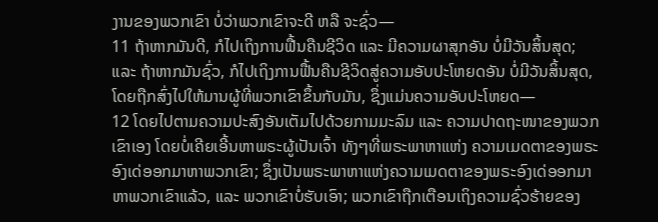ງານຂອງພວກເຂົາ ບໍ່ວ່າພວກເຂົາຈະດີ ຫລື ຈະຊົ່ວ—
11 ຖ້າຫາກມັນດີ, ກໍໄປເຖິງການຟື້ນຄືນຊີວິດ ແລະ ມີຄວາມຜາສຸກອັນ ບໍ່ມີວັນສິ້ນສຸດ; ແລະ ຖ້າຫາກມັນຊົ່ວ, ກໍໄປເຖິງການຟື້ນຄືນຊີວິດສູ່ຄວາມອັບປະໂຫຍດອັນ ບໍ່ມີວັນສິ້ນສຸດ, ໂດຍຖືກສົ່ງໄປໃຫ້ມານຜູ້ທີ່ພວກເຂົາຂຶ້ນກັບມັນ, ຊຶ່ງແມ່ນຄວາມອັບປະໂຫຍດ—
12 ໂດຍໄປຕາມຄວາມປະສົງອັນເຕັມໄປດ້ວຍກາມມະລົມ ແລະ ຄວາມປາດຖະໜາຂອງພວກເຂົາເອງ ໂດຍບໍ່ເຄີຍເອີ້ນຫາພຣະຜູ້ເປັນເຈົ້າ ທັງໆທີ່ພຣະພາຫາແຫ່ງ ຄວາມເມດຕາຂອງພຣະອົງເດ່ອອກມາຫາພວກເຂົາ; ຊຶ່ງເປັນພຣະພາຫາແຫ່ງຄວາມເມດຕາຂອງພຣະອົງເດ່ອອກມາຫາພວກເຂົາແລ້ວ, ແລະ ພວກເຂົາບໍ່ຮັບເອົາ; ພວກເຂົາຖືກເຕືອນເຖິງຄວາມຊົ່ວຮ້າຍຂອງ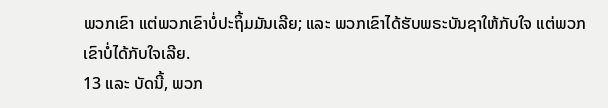ພວກເຂົາ ແຕ່ພວກເຂົາບໍ່ປະຖິ້ມມັນເລີຍ; ແລະ ພວກເຂົາໄດ້ຮັບພຣະບັນຊາໃຫ້ກັບໃຈ ແຕ່ພວກເຂົາບໍ່ໄດ້ກັບໃຈເລີຍ.
13 ແລະ ບັດນີ້, ພວກ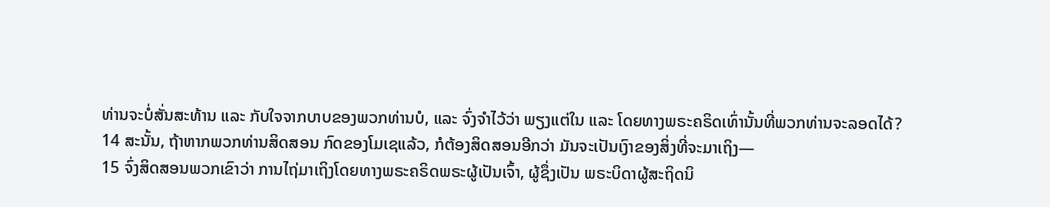ທ່ານຈະບໍ່ສັ່ນສະທ້ານ ແລະ ກັບໃຈຈາກບາບຂອງພວກທ່ານບໍ, ແລະ ຈົ່ງຈຳໄວ້ວ່າ ພຽງແຕ່ໃນ ແລະ ໂດຍທາງພຣະຄຣິດເທົ່ານັ້ນທີ່ພວກທ່ານຈະລອດໄດ້?
14 ສະນັ້ນ, ຖ້າຫາກພວກທ່ານສິດສອນ ກົດຂອງໂມເຊແລ້ວ, ກໍຕ້ອງສິດສອນອີກວ່າ ມັນຈະເປັນເງົາຂອງສິ່ງທີ່ຈະມາເຖິງ—
15 ຈົ່ງສິດສອນພວກເຂົາວ່າ ການໄຖ່ມາເຖິງໂດຍທາງພຣະຄຣິດພຣະຜູ້ເປັນເຈົ້າ, ຜູ້ຊຶ່ງເປັນ ພຣະບິດາຜູ້ສະຖິດນິ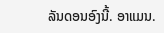ລັນດອນອົງນີ້. ອາແມນ.